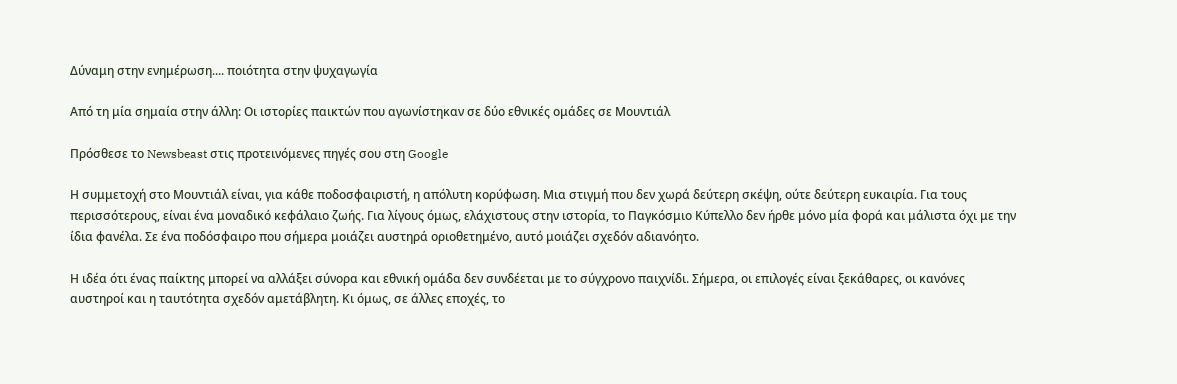Δύναμη στην ενημέρωση.... ποιότητα στην ψυχαγωγία

Από τη μία σημαία στην άλλη: Οι ιστορίες παικτών που αγωνίστηκαν σε δύο εθνικές ομάδες σε Μουντιάλ

Πρόσθεσε το Newsbeast στις προτεινόμενες πηγές σου στη Google

Η συμμετοχή στο Μουντιάλ είναι, για κάθε ποδοσφαιριστή, η απόλυτη κορύφωση. Μια στιγμή που δεν χωρά δεύτερη σκέψη, ούτε δεύτερη ευκαιρία. Για τους περισσότερους, είναι ένα μοναδικό κεφάλαιο ζωής. Για λίγους όμως, ελάχιστους στην ιστορία, το Παγκόσμιο Κύπελλο δεν ήρθε μόνο μία φορά και μάλιστα όχι με την ίδια φανέλα. Σε ένα ποδόσφαιρο που σήμερα μοιάζει αυστηρά οριοθετημένο, αυτό μοιάζει σχεδόν αδιανόητο.

Η ιδέα ότι ένας παίκτης μπορεί να αλλάξει σύνορα και εθνική ομάδα δεν συνδέεται με το σύγχρονο παιχνίδι. Σήμερα, οι επιλογές είναι ξεκάθαρες, οι κανόνες αυστηροί και η ταυτότητα σχεδόν αμετάβλητη. Κι όμως, σε άλλες εποχές, το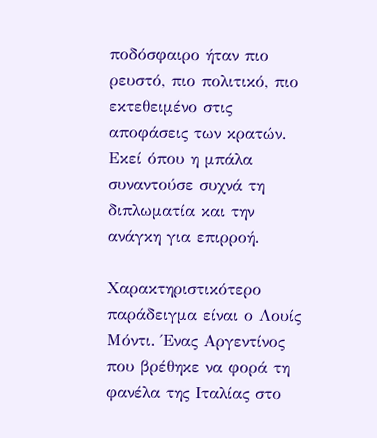ποδόσφαιρο ήταν πιο ρευστό, πιο πολιτικό, πιο εκτεθειμένο στις αποφάσεις των κρατών. Εκεί όπου η μπάλα συναντούσε συχνά τη διπλωματία και την ανάγκη για επιρροή.

Χαρακτηριστικότερο παράδειγμα είναι ο Λουίς Μόντι. Ένας Αργεντίνος που βρέθηκε να φορά τη φανέλα της Ιταλίας στο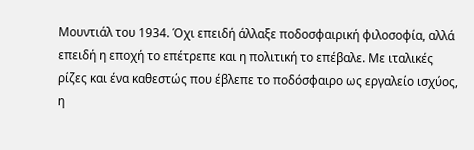Μουντιάλ του 1934. Όχι επειδή άλλαξε ποδοσφαιρική φιλοσοφία, αλλά επειδή η εποχή το επέτρεπε και η πολιτική το επέβαλε. Με ιταλικές ρίζες και ένα καθεστώς που έβλεπε το ποδόσφαιρο ως εργαλείο ισχύος, η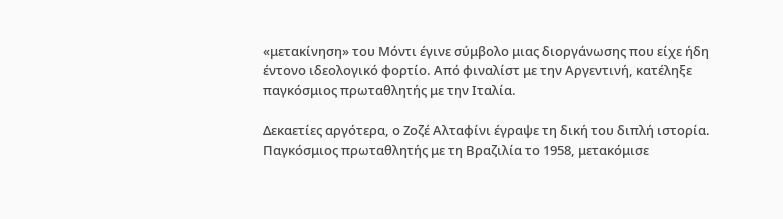«μετακίνηση» του Μόντι έγινε σύμβολο μιας διοργάνωσης που είχε ήδη έντονο ιδεολογικό φορτίο. Από φιναλίστ με την Αργεντινή, κατέληξε παγκόσμιος πρωταθλητής με την Ιταλία.

Δεκαετίες αργότερα, ο Ζοζέ Αλταφίνι έγραψε τη δική του διπλή ιστορία. Παγκόσμιος πρωταθλητής με τη Βραζιλία το 1958, μετακόμισε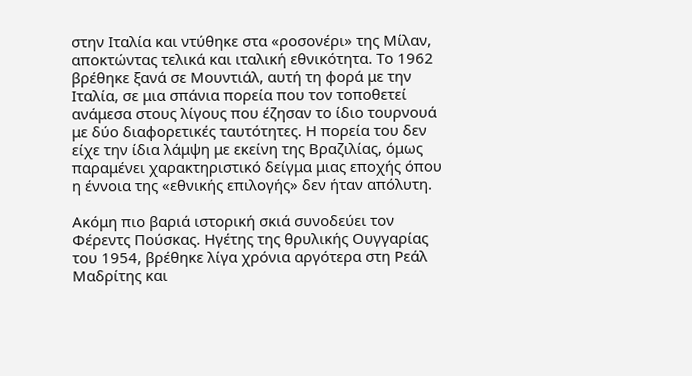στην Ιταλία και ντύθηκε στα «ροσονέρι» της Μίλαν, αποκτώντας τελικά και ιταλική εθνικότητα. Το 1962 βρέθηκε ξανά σε Μουντιάλ, αυτή τη φορά με την Ιταλία, σε μια σπάνια πορεία που τον τοποθετεί ανάμεσα στους λίγους που έζησαν το ίδιο τουρνουά με δύο διαφορετικές ταυτότητες. Η πορεία του δεν είχε την ίδια λάμψη με εκείνη της Βραζιλίας, όμως παραμένει χαρακτηριστικό δείγμα μιας εποχής όπου η έννοια της «εθνικής επιλογής» δεν ήταν απόλυτη.

Ακόμη πιο βαριά ιστορική σκιά συνοδεύει τον Φέρεντς Πούσκας. Ηγέτης της θρυλικής Ουγγαρίας του 1954, βρέθηκε λίγα χρόνια αργότερα στη Ρεάλ Μαδρίτης και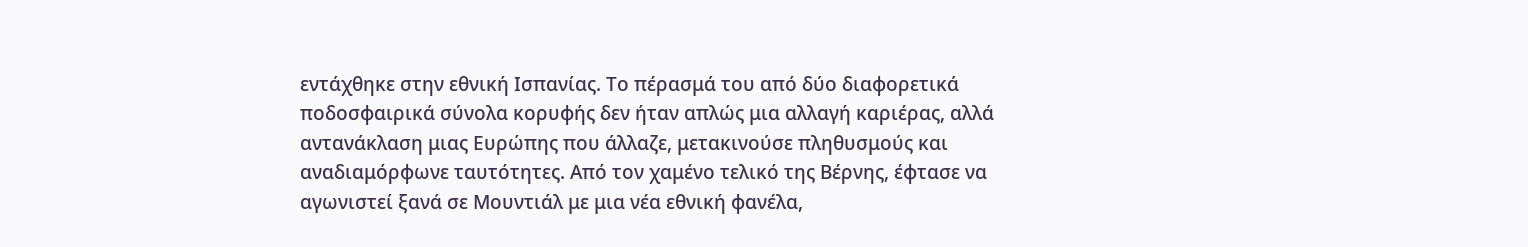εντάχθηκε στην εθνική Ισπανίας. Το πέρασμά του από δύο διαφορετικά ποδοσφαιρικά σύνολα κορυφής δεν ήταν απλώς μια αλλαγή καριέρας, αλλά αντανάκλαση μιας Ευρώπης που άλλαζε, μετακινούσε πληθυσμούς και αναδιαμόρφωνε ταυτότητες. Από τον χαμένο τελικό της Βέρνης, έφτασε να αγωνιστεί ξανά σε Μουντιάλ με μια νέα εθνική φανέλα,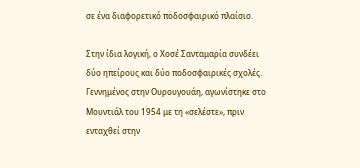σε ένα διαφορετικό ποδοσφαιρικό πλαίσιο.

Στην ίδια λογική, ο Χοσέ Σανταμαρία συνδέει δύο ηπείρους και δύο ποδοσφαιρικές σχολές. Γεννημένος στην Ουρουγουάη, αγωνίστηκε στο Μουντιάλ του 1954 με τη «σελέστε», πριν ενταχθεί στην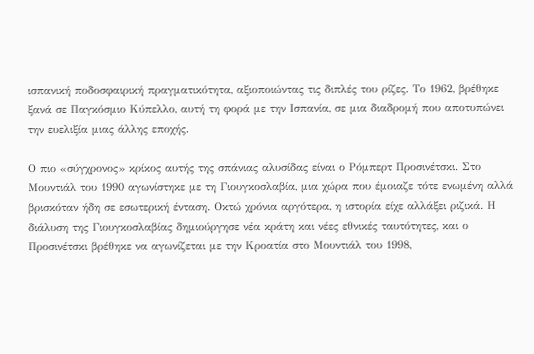ισπανική ποδοσφαιρική πραγματικότητα, αξιοποιώντας τις διπλές του ρίζες. Το 1962, βρέθηκε ξανά σε Παγκόσμιο Κύπελλο, αυτή τη φορά με την Ισπανία, σε μια διαδρομή που αποτυπώνει την ευελιξία μιας άλλης εποχής.

Ο πιο «σύγχρονος» κρίκος αυτής της σπάνιας αλυσίδας είναι ο Ρόμπερτ Προσινέτσκι. Στο Μουντιάλ του 1990 αγωνίστηκε με τη Γιουγκοσλαβία, μια χώρα που έμοιαζε τότε ενωμένη αλλά βρισκόταν ήδη σε εσωτερική ένταση. Οκτώ χρόνια αργότερα, η ιστορία είχε αλλάξει ριζικά. Η διάλυση της Γιουγκοσλαβίας δημιούργησε νέα κράτη και νέες εθνικές ταυτότητες, και ο Προσινέτσκι βρέθηκε να αγωνίζεται με την Κροατία στο Μουντιάλ του 1998,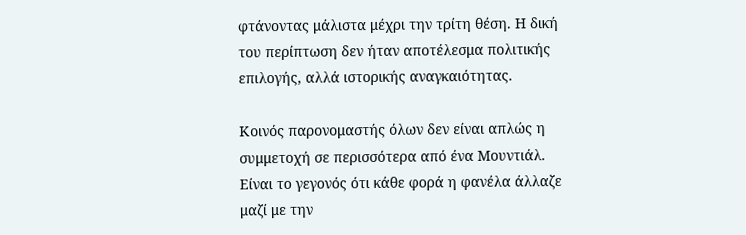φτάνοντας μάλιστα μέχρι την τρίτη θέση. Η δική του περίπτωση δεν ήταν αποτέλεσμα πολιτικής επιλογής, αλλά ιστορικής αναγκαιότητας.

Κοινός παρονομαστής όλων δεν είναι απλώς η συμμετοχή σε περισσότερα από ένα Μουντιάλ. Είναι το γεγονός ότι κάθε φορά η φανέλα άλλαζε μαζί με την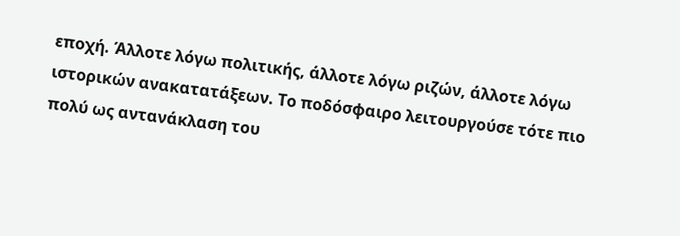εποχή. Άλλοτε λόγω πολιτικής, άλλοτε λόγω ριζών, άλλοτε λόγω ιστορικών ανακατατάξεων. Το ποδόσφαιρο λειτουργούσε τότε πιο πολύ ως αντανάκλαση του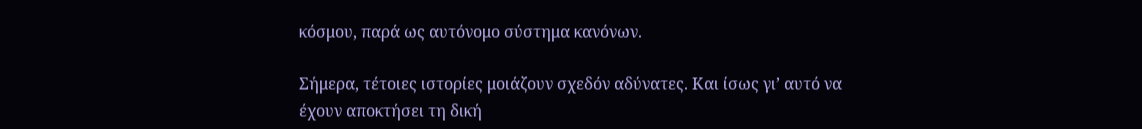κόσμου, παρά ως αυτόνομο σύστημα κανόνων.

Σήμερα, τέτοιες ιστορίες μοιάζουν σχεδόν αδύνατες. Και ίσως γι’ αυτό να έχουν αποκτήσει τη δική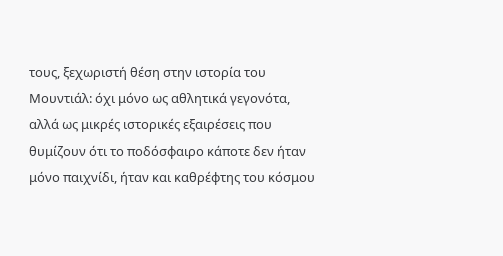τους, ξεχωριστή θέση στην ιστορία του Μουντιάλ: όχι μόνο ως αθλητικά γεγονότα, αλλά ως μικρές ιστορικές εξαιρέσεις που θυμίζουν ότι το ποδόσφαιρο κάποτε δεν ήταν μόνο παιχνίδι, ήταν και καθρέφτης του κόσμου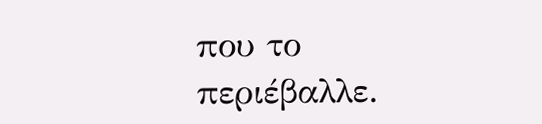που το περιέβαλλε.